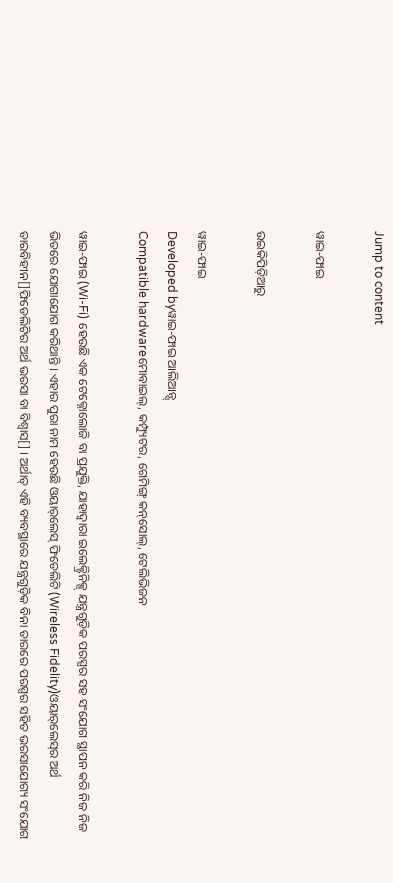Jump to content

ୱାଇ-ଫାଇ

ଉଇକିପିଡ଼ିଆ‌ରୁ

ୱାଇ-ଫାଇ
Developed byୱାଇ-ଫାଇ ଆଲିଆନ୍ସ୍
Compatible hardwareମୋବାଇଲ୍, କମ୍ପ୍ୟୁଟର, ଗେମିଙ୍ଗ୍ କନ୍‌ସୋଲ୍, ଟେଲିଭିଜନ

ୱାଇ-ଫାଇ (Wi-Fi) ହେଉଛି ଏକ ଟେକ୍ନୋଲୋଜି ବା ପ୍ରଯୁକ୍ତି, ଯାହାଦ୍ୱାରା ଇଲେକ୍ଟ୍ରିନିକ୍ସ୍ ଯନ୍ତ୍ରଗୁଡ଼ିକ ପରସ୍ପର ସ‌ହ ସଂଯୋଗ ସ୍ଥାପନ କରି ନିଜ ନିଜ ଭିତରେ ଯୋଗାଯୋଗ କରିଥାନ୍ତି । ଏହାର ପୁରା ନାମ ହେଉଛି ଓୟାର୍‌ଲେସ୍ ଫିଡେଲିଟି (Wireless Fidelity)ଓୟାର୍‌ଲେସ୍‌‌ର ଅର୍ଥ ତାରବିହୀନ[]ଫିଡେଲିଟିର ଅର୍ଥ ଭରସା ବା ବିଶ୍ୱାସ[] । ଅର୍ଥାତ୍ ଏହି ବ୍ୟବସ୍ଥାରେ ଯନ୍ତ୍ରଗୁଡ଼ିକ ବିନା ତାରରେ ପରସ୍ପର ସ‌ହିତ ଭରସାଯୋଗ୍ୟ ସଂଯୋଗ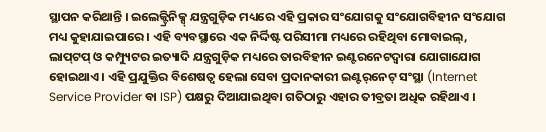ସ୍ଥାପନ କରିଥାନ୍ତି । ଇଲେକ୍ଟ୍ରିନିକ୍ସ୍ ଯନ୍ତ୍ରଗୁଡ଼ିକ ମଧ୍ୟରେ ଏହି ପ୍ରକାର ସଂଯୋଗକୁ ସଂଯୋଗବିହୀନ ସଂଯୋଗ ମଧ୍ୟ କୁହାଯାଇପାରେ । ଏହି ବ୍ୟବସ୍ଥାରେ ଏକ ନିର୍ଦ୍ଦିଷ୍ଟ ପରିସୀମା ମଧ୍ୟରେ ରହିଥିବା ମୋବାଇଲ୍, ଲାପ୍‌ଟପ୍ ଓ କମ୍ପ୍ୟୁଟର ଇତ୍ୟାଦି ଯନ୍ତ୍ରଗୁଡ଼ିକ ମଧ୍ୟରେ ତାରବିହୀନ ଇଣ୍ଟରନେଟଦ୍ୱାରା ଯୋଗାଯୋଗ ହୋଇଥାଏ । ଏହି ପ୍ରଯୁକ୍ତିର ବିଶେଷତ୍ୱ ହେଲା ସେବା ପ୍ରଦାନ‌କାରୀ ଇଣ୍ଟର୍‌ନେଟ୍ ସଂସ୍ଥା (Internet Service Provider ବା ISP) ପକ୍ଷରୁ ଦିଆଯାଇଥିବା ଗତିଠାରୁ ଏହାର ତୀବ୍ରତା ଅଧିକ ରହିଥାଏ ।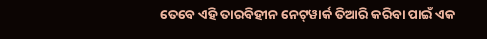ତେବେ ଏହି ତାରବିହୀନ ନେଟ୍‌ୱାର୍କ ତିଆରି କରିବା ପାଇଁ ଏକ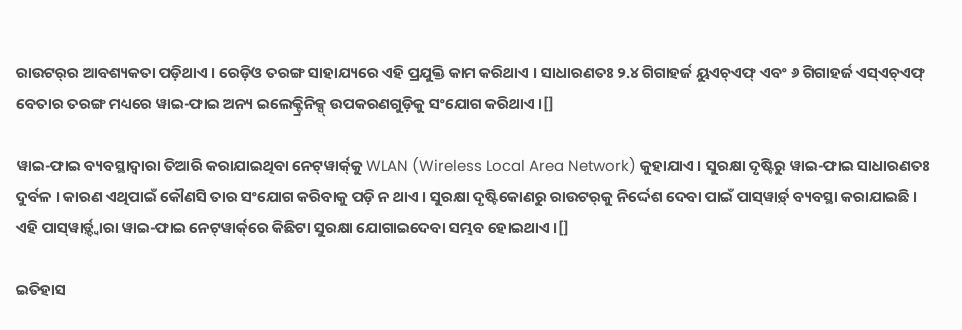ରାଉଟର୍‌ର ଆବଶ୍ୟକତା ପଡ଼ିଥାଏ । ରେଡ଼ିଓ ତରଙ୍ଗ ସାହାଯ୍ୟରେ ଏହି ପ୍ରଯୁକ୍ତି କାମ କରିଥାଏ । ସାଧାରଣତଃ ୨.୪ ଗିଗାହର୍ଜ ୟୁଏଚ୍ଏଫ୍ ଏବଂ ୬ ଗିଗାହର୍ଜ ଏସ୍ଏଚ୍ଏଫ୍ ବେତାର ତରଙ୍ଗ ମଧ୍ୟରେ ୱାଇ-ଫାଇ ଅନ୍ୟ ଇଲେକ୍ଟ୍ରିନିକ୍ସ୍ ଉପକରଣ‌ଗୁଡ଼ିକୁ ସଂଯୋଗ କରିଥାଏ ।[]

ୱାଇ-ଫାଇ ବ୍ୟବସ୍ଥାଦ୍ୱାରା ତିଆରି କରାଯାଇଥିବା ନେଟ୍‌ୱାର୍କ୍‌କୁ WLAN (Wireless Local Area Network) କୁହାଯାଏ । ସୁରକ୍ଷା ଦୃଷ୍ଟିରୁ ୱାଇ-ଫାଇ ସାଧାରଣତଃ ଦୁର୍ବଳ । କାରଣ ଏଥିପାଇଁ କୌଣସି ତାର ସଂଯୋଗ କରିବାକୁ ପଡ଼ି ନ ଥାଏ । ସୁରକ୍ଷା ଦୃଷ୍ଟିକୋଣରୁ ରାଉଟର୍‌କୁ ନିର୍ଦ୍ଦେଶ ଦେବା ପାଇଁ ପାସ୍‌ୱାର୍ଡ଼୍ ବ୍ୟବସ୍ଥା କରାଯାଇଛି । ଏହି ପାସ୍‌ୱାର୍ଡ଼୍ଦ୍ୱାରା ୱାଇ-ଫାଇ ନେଟ୍‌ୱାର୍କ୍‌ରେ କିଛିଟା ସୁରକ୍ଷା ଯୋଗାଇଦେବା ସମ୍ଭବ ହୋଇଥାଏ ।[]

ଇତିହାସ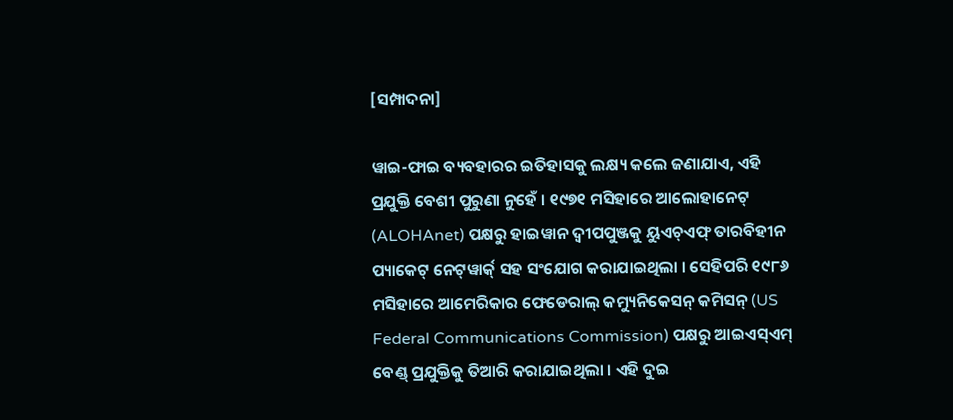[ସମ୍ପାଦନା]

ୱାଇ-ଫାଇ ବ୍ୟବ‌ହାରର ଇତିହାସକୁ ଲକ୍ଷ୍ୟ କଲେ ଜଣାଯାଏ, ଏହି ପ୍ରଯୁକ୍ତି ବେଶୀ ପୁରୁଣା ନୁହେଁ । ୧୯୭୧ ମସିହାରେ ଆଲୋହାନେଟ୍ (ALOHAnet) ପକ୍ଷରୁ ହାଇୱାନ ଦ୍ୱୀପ‌ପୁଞ୍ଜକୁ ୟୁଏଚ୍ଏଫ୍ ତାରବିହୀନ ପ୍ୟାକେଟ୍ ନେଟ୍‌ୱାର୍କ୍ ସ‌ହ ସଂଯୋଗ କରାଯାଇଥିଲା । ସେହିପରି ୧୯୮୬ ମସିହାରେ ଆମେରିକାର ଫେଡେରାଲ୍ କମ୍ୟୁନିକେସନ୍ କମିସନ୍ (US Federal Communications Commission) ପକ୍ଷରୁ ଆଇଏସ୍ଏମ୍ ବେଣ୍ଡ୍ ପ୍ରଯୁକ୍ତିକୁ ତିଆରି କରାଯାଇଥିଲା । ଏହି ଦୁଇ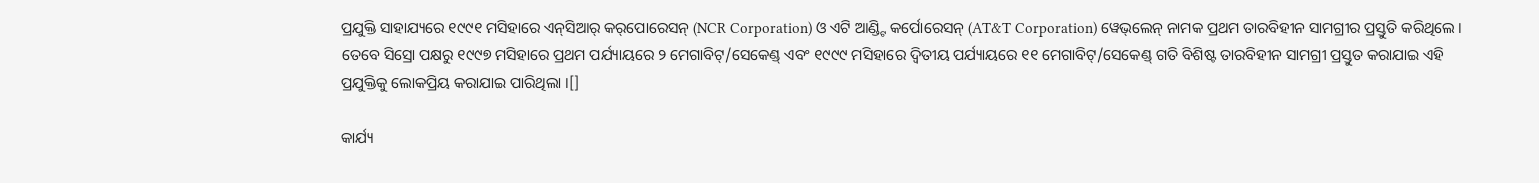ପ୍ରଯୁକ୍ତି ସାହାଯ୍ୟରେ ୧୯୯୧ ମସିହାରେ ଏନ୍‌ସିଆର୍ କର୍‌ପୋରେସନ୍ (NCR Corporation) ଓ ଏଟି ଆଣ୍ଡ୍ଟି କର୍ପୋରେସନ୍ (AT&T Corporation) ୱେଭ୍‌ଲେନ୍ ନାମକ ପ୍ରଥମ ତାରବିହୀନ ସାମଗ୍ରୀର ପ୍ରସ୍ତୁତି କରିଥିଲେ । ତେବେ ସିସ୍ରୋ ପକ୍ଷରୁ ୧୯୯୭ ମସିହାରେ ପ୍ରଥମ ପର୍ଯ୍ୟାୟରେ ୨ ମେଗାବିଟ୍/ସେକେଣ୍ଡ୍ ଏବଂ ୧୯୯୯ ମସିହାରେ ଦ୍ୱିତୀୟ ପର୍ଯ୍ୟାୟରେ ୧୧ ମେଗାବିଟ୍/ସେକେଣ୍ଡ୍ ଗତି ବିଶିଷ୍ଟ ତାରବିହୀନ ସାମଗ୍ରୀ ପ୍ରସ୍ତୁତ କରାଯାଇ ଏହି ପ୍ରଯୁକ୍ତିକୁ ଲୋକପ୍ରିୟ କରାଯାଇ ପାରିଥିଲା ।[]

କାର୍ଯ୍ୟ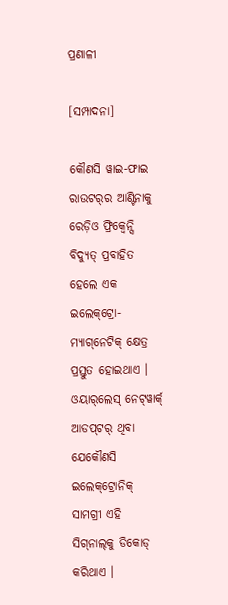ପ୍ରଣାଳୀ

[ସମ୍ପାଦନା]

କୌଣସି ୱାଇ-ଫାଇ ରାଉଟର୍‌ର ଆଣ୍ଟିନାକୁ ରେଡ଼ିଓ ଫ୍ରିକ୍ୱେନ୍ସି ବିଦ୍ୟୁତ୍ ପ୍ରବାହିତ ହେଲେ ଏକ ଇଲେକ୍‌ଟ୍ରୋ-ମ୍ୟାଗ୍‌ନେଟିକ୍ କ୍ଷେତ୍ର ପ୍ରସ୍ତୁତ ହୋଇଥାଏ । ଓୟାର୍‌ଲେସ୍ ନେଟ୍‌ୱାର୍କ୍ ଆଡପ୍‌ଟର୍ ଥିବା ଯେକୌଣସି ଇଲେକ୍‌ଟ୍ରୋନିକ୍ ସାମଗ୍ରୀ ଏହି ସିଗ୍‌ନାଲ୍‌କୁ ଡିକୋଡ୍ କରିଥାଏ ।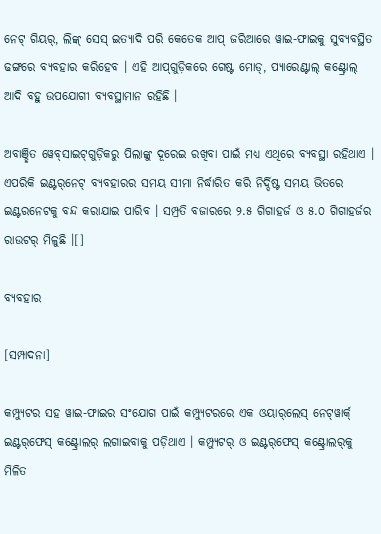ନେଟ୍ ଗିୟର୍, ଲିଙ୍କ୍ ସେସ୍ ଇତ୍ୟାଦି ପରି କେତେକ ଆପ୍ ଜରିଆରେ ୱାଇ-ଫାଇକୁ ସୁବ୍ୟବସ୍ଥିତ ଢଙ୍ଗରେ ବ୍ୟବ‌ହାର କରିହେବ । ଏହି ଆପ୍‌ଗୁଡ଼ିକରେ ଗେଷ୍ଟ ମୋଡ୍, ପ୍ୟାରେଣ୍ଟାଲ୍ କଣ୍ଟ୍ରୋଲ୍ ଆଦି ବ‌ହୁ ଉପଯୋଗୀ ବ୍ୟବସ୍ଥାମାନ ରହିଛି ।

ଅବାଞ୍ଛିତ ୱେବ୍‌ସାଇଟ୍‌ଗୁଡ଼ିକରୁ ପିଲାଙ୍କୁ ଦୂରେଇ ରଖିବା ପାଇଁ ମଧ୍ୟ ଏଥିରେ ବ୍ୟବସ୍ଥା ରହିଥାଏ । ଏପରିକି ଇଣ୍ଟର୍‌ନେଟ୍ ବ୍ୟବ‌ହାରର ସମୟ ସୀମା ନିର୍ଦ୍ଧାରିତ କରି ନିର୍ଦ୍ଦିଷ୍ଟ ସମୟ ଭିତରେ ଇଣ୍ଟରନେଟକୁ ବନ୍ଦ କରାଯାଇ ପାରିବ । ସମ୍ପ୍ରତି ବଜାରରେ ୨.୫ ଗିଗାହର୍ଜ ଓ ୫.୦ ଗିଗାହର୍ଜର ରାଉଟର୍ ମିଳୁଛି ।[]

ବ୍ୟବ‌ହାର

[ସମ୍ପାଦନା]

କମ୍ପ୍ୟୁଟର ସ‌ହ ୱାଇ-ଫାଇର ସଂଯୋଗ ପାଇଁ କମ୍ପ୍ୟୁଟରରେ ଏକ ଓୟାର୍‌ଲେସ୍ ନେଟ୍‌ୱାର୍କ୍ ଇଣ୍ଟର୍‌ଫେସ୍ କଣ୍ଟ୍ରୋଲର୍ ଲଗାଇବାକୁ ପଡ଼ିଥାଏ । କମ୍ପ୍ୟୁଟର୍ ଓ ଇଣ୍ଟର୍‌ଫେସ୍ କଣ୍ଟ୍ରୋଲର୍‌କୁ ମିଳିତ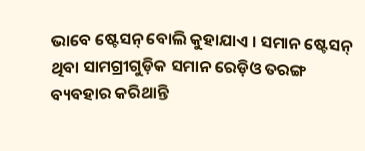ଭାବେ ଷ୍ଟେସନ୍ ବୋଲି କୁହାଯାଏ । ସମାନ ଷ୍ଟେସନ୍ ଥିବା ସାମଗ୍ରୀଗୁଡ଼ିକ ସମାନ ରେଡ଼ିଓ ତରଙ୍ଗ ବ୍ୟବ‌ହାର କରିଥାନ୍ତି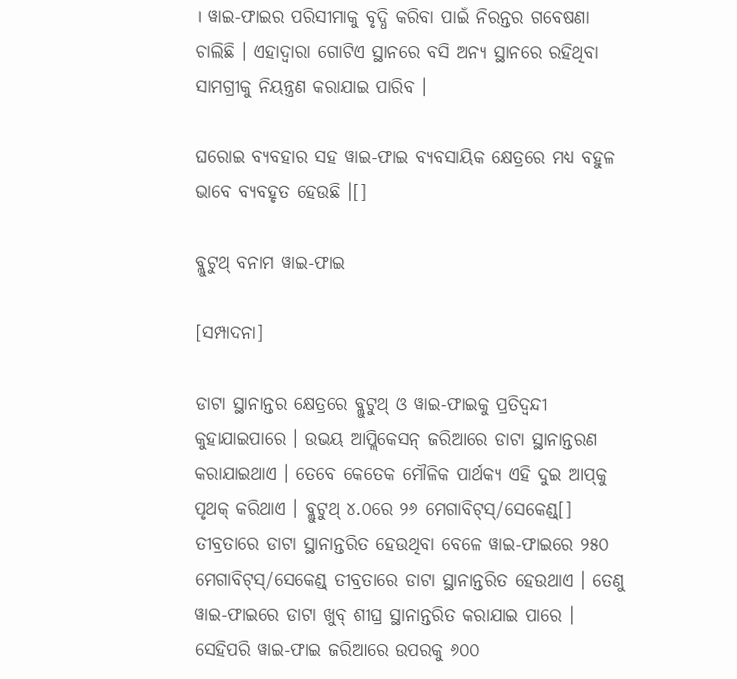। ୱାଇ-ଫାଇର ପରିସୀମାକୁ ବୃଦ୍ଧି କରିବା ପାଇଁ ନିରନ୍ତର ଗବେଷଣା ଚାଲିଛି । ଏହାଦ୍ୱାରା ଗୋଟିଏ ସ୍ଥାନରେ ବସି ଅନ୍ୟ ସ୍ଥାନରେ ରହିଥିବା ସାମଗ୍ରୀକୁ ନିୟନ୍ତ୍ରଣ କରାଯାଇ ପାରିବ ।

ଘରୋଇ ବ୍ୟବ‌ହାର ସ‌ହ ୱାଇ-ଫାଇ ବ୍ୟବସାୟିକ କ୍ଷେତ୍ରରେ ମଧ୍ୟ ବ‌ହୁଳ ଭାବେ ବ୍ୟବ‌ହୃତ ହେଉଛି ।[]

ବ୍ଲୁଟୁଥ୍ ବନାମ ୱାଇ-ଫାଇ

[ସମ୍ପାଦନା]

ଡାଟା ସ୍ଥାନାନ୍ତର କ୍ଷେତ୍ରରେ ବ୍ଲୁଟୁଥ୍ ଓ ୱାଇ-ଫାଇକୁ ପ୍ରତିଦ୍ୱନ୍ଦୀ କୁହାଯାଇପାରେ । ଉଭୟ ଆପ୍ଲିକେସନ୍ ଜରିଆରେ ଡାଟା ସ୍ଥାନାନ୍ତରଣ କରାଯାଇଥାଏ । ତେବେ କେତେକ ମୌଳିକ ପାର୍ଥକ୍ୟ ଏହି ଦୁଇ ଆପ୍‌କୁ ପୃଥକ୍ କରିଥାଏ । ବ୍ଲୁଟୁଥ୍ ୪.୦ରେ ୨୬ ମେଗାବିଟ୍‌ସ୍/ସେକେଣ୍ଡ୍[] ତୀବ୍ରତାରେ ଡାଟା ସ୍ଥାନାନ୍ତରିତ ହେଉଥିବା ବେଳେ ୱାଇ-ଫାଇରେ ୨୫୦ ମେଗାବିଟ୍‌ସ୍/ସେକେଣ୍ଡ୍ ତୀବ୍ରତାରେ ଡାଟା ସ୍ଥାନାନ୍ତରିତ ହେଉଥାଏ । ତେଣୁ ୱାଇ-ଫାଇରେ ଡାଟା ଖୁବ୍ ଶୀଘ୍ର ସ୍ଥାନାନ୍ତରିତ କରାଯାଇ ପାରେ । ସେହିପରି ୱାଇ-ଫାଇ ଜରିଆରେ ଉପରକୁ ୬୦୦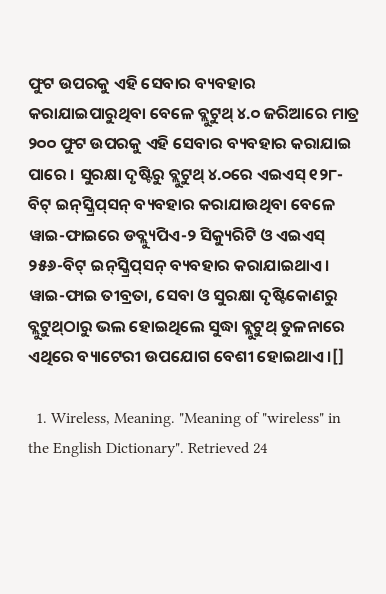ଫୁଟ ଉପରକୁ ଏହି ସେବାର ବ୍ୟବ‌ହାର କରାଯାଇପାରୁଥିବା ବେଳେ ବ୍ଲୁଟୁଥ୍ ୪.୦ ଜରିଆରେ ମାତ୍ର ୨୦୦ ଫୁଟ ଉପରକୁ ଏହି ସେବାର ବ୍ୟବ‌ହାର କରାଯାଇ ପାରେ । ସୁରକ୍ଷା ଦୃଷ୍ଟିରୁ ବ୍ଲୁଟୁଥ୍‌ ୪.୦ରେ ଏଇଏସ୍ ୧୨୮-ବିଟ୍ ଇନ୍‌ସ୍କ୍ରିପ୍‌ସନ୍ ବ୍ୟବ‌ହାର କରାଯାଉଥିବା ବେଳେ ୱାଇ-ଫାଇରେ ଡବ୍ଲ୍ୟୁପିଏ-୨ ସିକ୍ୟୁରିଟି ଓ ଏଇଏସ୍ ୨୫୬-ବିଟ୍ ଇନ୍‌ସ୍କ୍ରିପ୍‌ସନ୍ ବ୍ୟବ‌ହାର କରାଯାଇଥାଏ । ୱାଇ-ଫାଇ ତୀବ୍ରତା, ସେବା ଓ ସୁରକ୍ଷା ଦୃଷ୍ଟିକୋଣରୁ ବ୍ଲୁଟୁଥ୍‌ଠାରୁ ଭଲ ହୋଇଥିଲେ ସୁଦ୍ଧା ବ୍ଲୁଟୁଥ୍ ତୁଳନାରେ ଏଥିରେ ବ୍ୟାଟେରୀ ଉପଯୋଗ ବେଶୀ ହୋଇଥାଏ ।[]

  1. Wireless, Meaning. "Meaning of "wireless" in the English Dictionary". Retrieved 24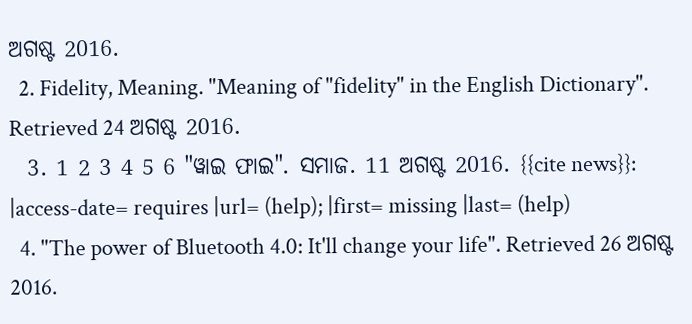ଅଗଷ୍ଟ 2016.
  2. Fidelity, Meaning. "Meaning of "fidelity" in the English Dictionary". Retrieved 24 ଅଗଷ୍ଟ 2016.
  3. 1 2 3 4 5 6 "ୱାଇ ଫାଇ". ସମାଜ. 11 ଅଗଷ୍ଟ 2016. {{cite news}}: |access-date= requires |url= (help); |first= missing |last= (help)
  4. "The power of Bluetooth 4.0: It'll change your life". Retrieved 26 ଅଗଷ୍ଟ 2016.